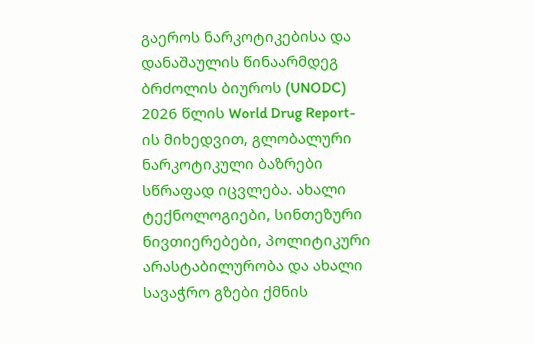გაეროს ნარკოტიკებისა და დანაშაულის წინაარმდეგ ბრძოლის ბიუროს (UNODC) 2026 წლის World Drug Report-ის მიხედვით, გლობალური ნარკოტიკული ბაზრები სწრაფად იცვლება. ახალი ტექნოლოგიები, სინთეზური ნივთიერებები, პოლიტიკური არასტაბილურობა და ახალი სავაჭრო გზები ქმნის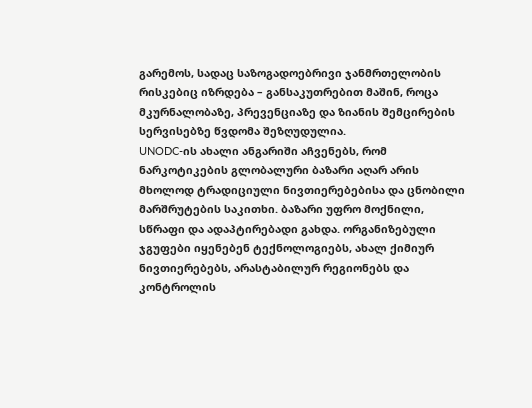გარემოს, სადაც საზოგადოებრივი ჯანმრთელობის რისკებიც იზრდება – განსაკუთრებით მაშინ, როცა მკურნალობაზე, პრევენციაზე და ზიანის შემცირების სერვისებზე წვდომა შეზღუდულია.
UNODC-ის ახალი ანგარიში აჩვენებს, რომ ნარკოტიკების გლობალური ბაზარი აღარ არის მხოლოდ ტრადიციული ნივთიერებებისა და ცნობილი მარშრუტების საკითხი. ბაზარი უფრო მოქნილი, სწრაფი და ადაპტირებადი გახდა. ორგანიზებული ჯგუფები იყენებენ ტექნოლოგიებს, ახალ ქიმიურ ნივთიერებებს, არასტაბილურ რეგიონებს და კონტროლის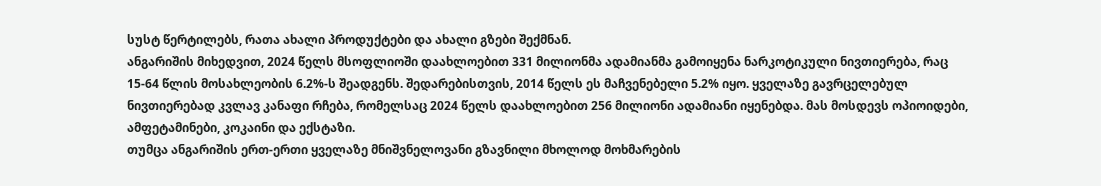სუსტ წერტილებს, რათა ახალი პროდუქტები და ახალი გზები შექმნან.
ანგარიშის მიხედვით, 2024 წელს მსოფლიოში დაახლოებით 331 მილიონმა ადამიანმა გამოიყენა ნარკოტიკული ნივთიერება, რაც 15-64 წლის მოსახლეობის 6.2%-ს შეადგენს. შედარებისთვის, 2014 წელს ეს მაჩვენებელი 5.2% იყო. ყველაზე გავრცელებულ ნივთიერებად კვლავ კანაფი რჩება, რომელსაც 2024 წელს დაახლოებით 256 მილიონი ადამიანი იყენებდა. მას მოსდევს ოპიოიდები, ამფეტამინები, კოკაინი და ექსტაზი.
თუმცა ანგარიშის ერთ-ერთი ყველაზე მნიშვნელოვანი გზავნილი მხოლოდ მოხმარების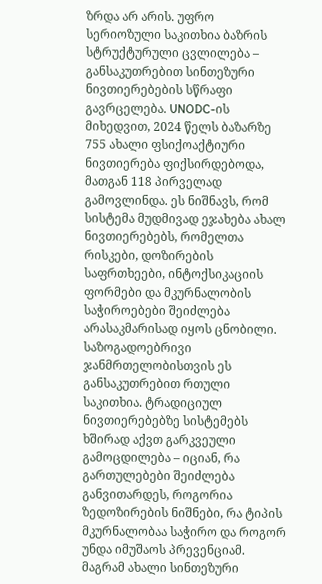ზრდა არ არის. უფრო სერიოზული საკითხია ბაზრის სტრუქტურული ცვლილება – განსაკუთრებით სინთეზური ნივთიერებების სწრაფი გავრცელება. UNODC-ის მიხედვით, 2024 წელს ბაზარზე 755 ახალი ფსიქოაქტიური ნივთიერება ფიქსირდებოდა, მათგან 118 პირველად გამოვლინდა. ეს ნიშნავს, რომ სისტემა მუდმივად ეჯახება ახალ ნივთიერებებს, რომელთა რისკები, დოზირების საფრთხეები, ინტოქსიკაციის ფორმები და მკურნალობის საჭიროებები შეიძლება არასაკმარისად იყოს ცნობილი.
საზოგადოებრივი ჯანმრთელობისთვის ეს განსაკუთრებით რთული საკითხია. ტრადიციულ ნივთიერებებზე სისტემებს ხშირად აქვთ გარკვეული გამოცდილება – იციან, რა გართულებები შეიძლება განვითარდეს, როგორია ზედოზირების ნიშნები, რა ტიპის მკურნალობაა საჭირო და როგორ უნდა იმუშაოს პრევენციამ. მაგრამ ახალი სინთეზური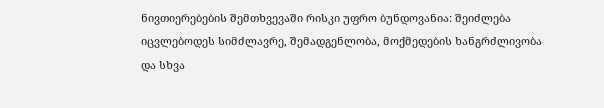ნივთიერებების შემთხვევაში რისკი უფრო ბუნდოვანია: შეიძლება იცვლებოდეს სიმძლავრე, შემადგენლობა, მოქმედების ხანგრძლივობა და სხვა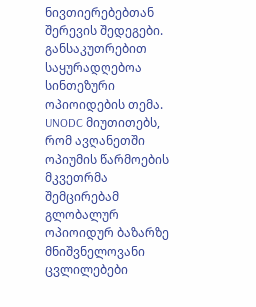ნივთიერებებთან შერევის შედეგები.
განსაკუთრებით საყურადღებოა სინთეზური ოპიოიდების თემა. UNODC მიუთითებს, რომ ავღანეთში ოპიუმის წარმოების მკვეთრმა შემცირებამ გლობალურ ოპიოიდურ ბაზარზე მნიშვნელოვანი ცვლილებები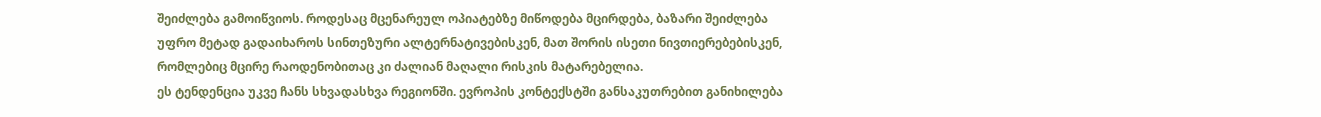შეიძლება გამოიწვიოს. როდესაც მცენარეულ ოპიატებზე მიწოდება მცირდება, ბაზარი შეიძლება უფრო მეტად გადაიხაროს სინთეზური ალტერნატივებისკენ, მათ შორის ისეთი ნივთიერებებისკენ, რომლებიც მცირე რაოდენობითაც კი ძალიან მაღალი რისკის მატარებელია.
ეს ტენდენცია უკვე ჩანს სხვადასხვა რეგიონში. ევროპის კონტექსტში განსაკუთრებით განიხილება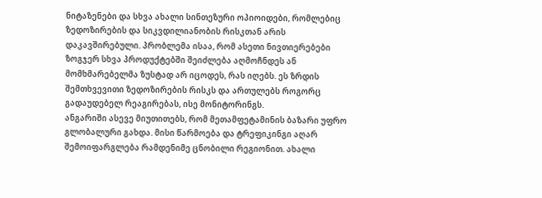ნიტაზენები და სხვა ახალი სინთეზური ოპიოიდები, რომლებიც ზედოზირების და სიკვდილიანობის რისკთან არის დაკავშირებული. პრობლემა ისაა, რომ ასეთი ნივთიერებები ზოგჯერ სხვა პროდუქტებში შეიძლება აღმოჩნდეს ან მომხმარებელმა ზუსტად არ იცოდეს, რას იღებს. ეს ზრდის შემთხვევითი ზედოზირების რისკს და ართულებს როგორც გადაუდებელ რეაგირებას, ისე მონიტორინგს.
ანგარიში ასევე მიუთითებს, რომ მეთამფეტამინის ბაზარი უფრო გლობალური გახდა. მისი წარმოება და ტრეფიკინგი აღარ შემოიფარგლება რამდენიმე ცნობილი რეგიონით. ახალი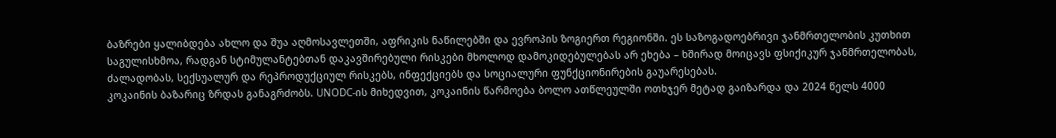ბაზრები ყალიბდება ახლო და შუა აღმოსავლეთში, აფრიკის ნაწილებში და ევროპის ზოგიერთ რეგიონში. ეს საზოგადოებრივი ჯანმრთელობის კუთხით საგულისხმოა, რადგან სტიმულანტებთან დაკავშირებული რისკები მხოლოდ დამოკიდებულებას არ ეხება – ხშირად მოიცავს ფსიქიკურ ჯანმრთელობას, ძალადობას, სექსუალურ და რეპროდუქციულ რისკებს, ინფექციებს და სოციალური ფუნქციონირების გაუარესებას.
კოკაინის ბაზარიც ზრდას განაგრძობს. UNODC-ის მიხედვით, კოკაინის წარმოება ბოლო ათწლეულში ოთხჯერ მეტად გაიზარდა და 2024 წელს 4000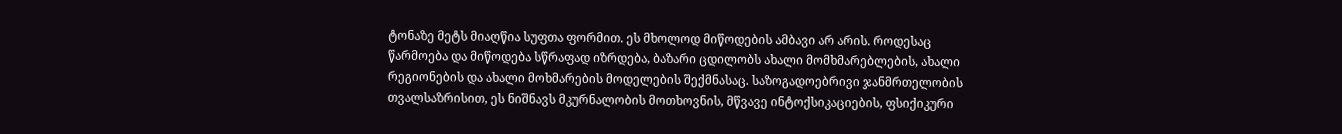ტონაზე მეტს მიაღწია სუფთა ფორმით. ეს მხოლოდ მიწოდების ამბავი არ არის. როდესაც წარმოება და მიწოდება სწრაფად იზრდება, ბაზარი ცდილობს ახალი მომხმარებლების, ახალი რეგიონების და ახალი მოხმარების მოდელების შექმნასაც. საზოგადოებრივი ჯანმრთელობის თვალსაზრისით, ეს ნიშნავს მკურნალობის მოთხოვნის, მწვავე ინტოქსიკაციების, ფსიქიკური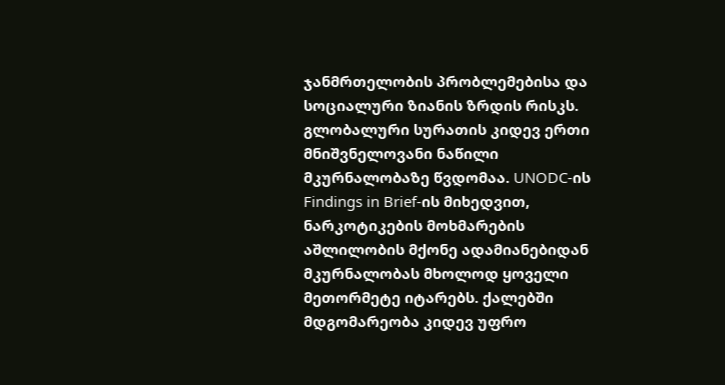ჯანმრთელობის პრობლემებისა და სოციალური ზიანის ზრდის რისკს.
გლობალური სურათის კიდევ ერთი მნიშვნელოვანი ნაწილი მკურნალობაზე წვდომაა. UNODC-ის Findings in Brief-ის მიხედვით, ნარკოტიკების მოხმარების აშლილობის მქონე ადამიანებიდან მკურნალობას მხოლოდ ყოველი მეთორმეტე იტარებს. ქალებში მდგომარეობა კიდევ უფრო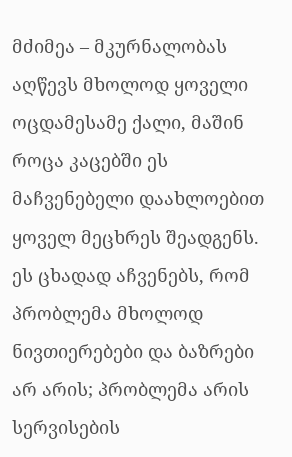მძიმეა – მკურნალობას აღწევს მხოლოდ ყოველი ოცდამესამე ქალი, მაშინ როცა კაცებში ეს მაჩვენებელი დაახლოებით ყოველ მეცხრეს შეადგენს. ეს ცხადად აჩვენებს, რომ პრობლემა მხოლოდ ნივთიერებები და ბაზრები არ არის; პრობლემა არის სერვისების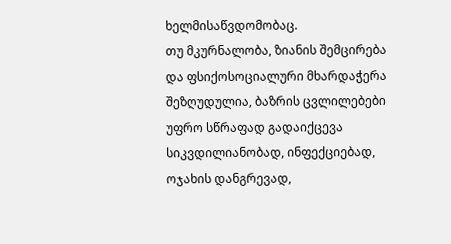ხელმისაწვდომობაც.
თუ მკურნალობა, ზიანის შემცირება და ფსიქოსოციალური მხარდაჭერა შეზღუდულია, ბაზრის ცვლილებები უფრო სწრაფად გადაიქცევა სიკვდილიანობად, ინფექციებად, ოჯახის დანგრევად,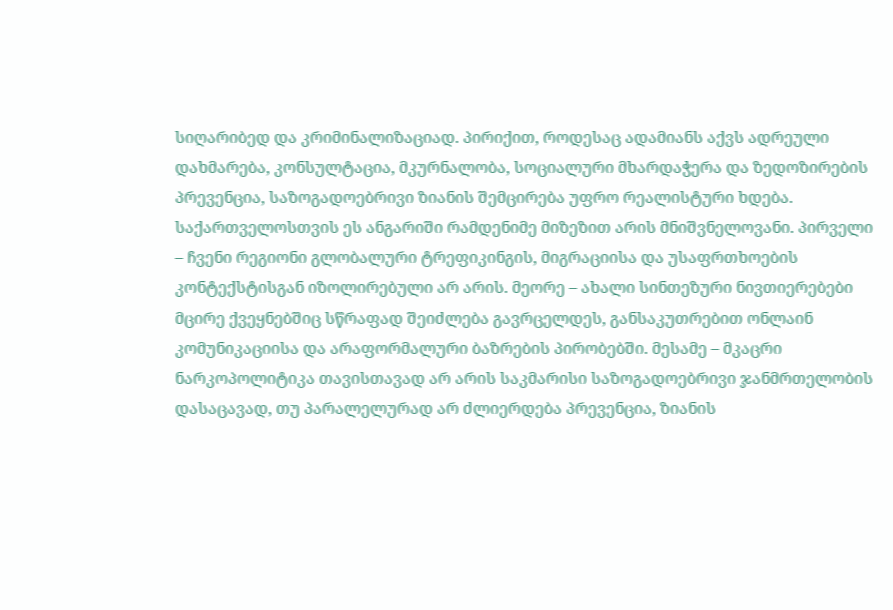სიღარიბედ და კრიმინალიზაციად. პირიქით, როდესაც ადამიანს აქვს ადრეული დახმარება, კონსულტაცია, მკურნალობა, სოციალური მხარდაჭერა და ზედოზირების პრევენცია, საზოგადოებრივი ზიანის შემცირება უფრო რეალისტური ხდება.
საქართველოსთვის ეს ანგარიში რამდენიმე მიზეზით არის მნიშვნელოვანი. პირველი – ჩვენი რეგიონი გლობალური ტრეფიკინგის, მიგრაციისა და უსაფრთხოების კონტექსტისგან იზოლირებული არ არის. მეორე – ახალი სინთეზური ნივთიერებები მცირე ქვეყნებშიც სწრაფად შეიძლება გავრცელდეს, განსაკუთრებით ონლაინ კომუნიკაციისა და არაფორმალური ბაზრების პირობებში. მესამე – მკაცრი ნარკოპოლიტიკა თავისთავად არ არის საკმარისი საზოგადოებრივი ჯანმრთელობის დასაცავად, თუ პარალელურად არ ძლიერდება პრევენცია, ზიანის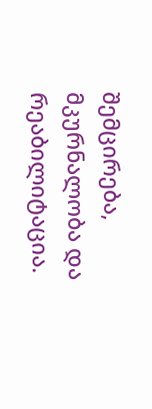შემცირება, მკურნალობა და რეაბილიტაცია.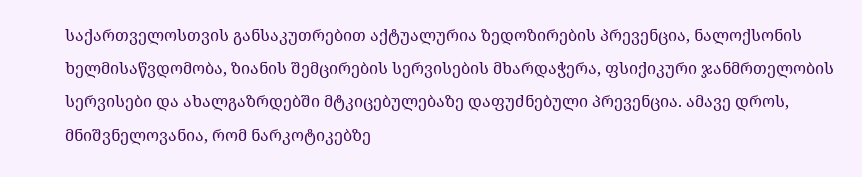საქართველოსთვის განსაკუთრებით აქტუალურია ზედოზირების პრევენცია, ნალოქსონის ხელმისაწვდომობა, ზიანის შემცირების სერვისების მხარდაჭერა, ფსიქიკური ჯანმრთელობის სერვისები და ახალგაზრდებში მტკიცებულებაზე დაფუძნებული პრევენცია. ამავე დროს, მნიშვნელოვანია, რომ ნარკოტიკებზე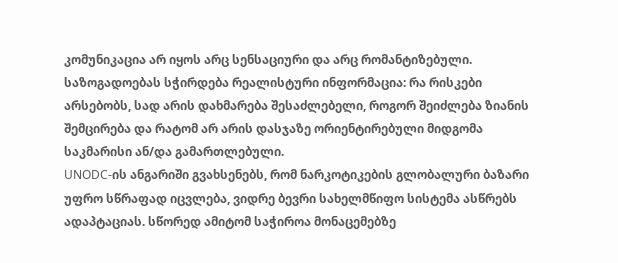კომუნიკაცია არ იყოს არც სენსაციური და არც რომანტიზებული. საზოგადოებას სჭირდება რეალისტური ინფორმაცია: რა რისკები არსებობს, სად არის დახმარება შესაძლებელი, როგორ შეიძლება ზიანის შემცირება და რატომ არ არის დასჯაზე ორიენტირებული მიდგომა საკმარისი ან/და გამართლებული.
UNODC-ის ანგარიში გვახსენებს, რომ ნარკოტიკების გლობალური ბაზარი უფრო სწრაფად იცვლება, ვიდრე ბევრი სახელმწიფო სისტემა ასწრებს ადაპტაციას. სწორედ ამიტომ საჭიროა მონაცემებზე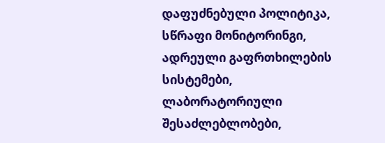დაფუძნებული პოლიტიკა, სწრაფი მონიტორინგი, ადრეული გაფრთხილების სისტემები, ლაბორატორიული შესაძლებლობები,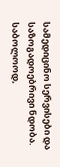სამედიცინო სერვისები და საზოგადოებრივი ნდობა.
საბოლოოდ,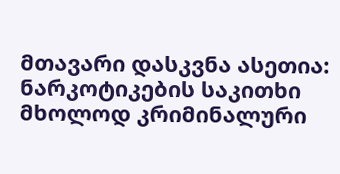მთავარი დასკვნა ასეთია: ნარკოტიკების საკითხი მხოლოდ კრიმინალური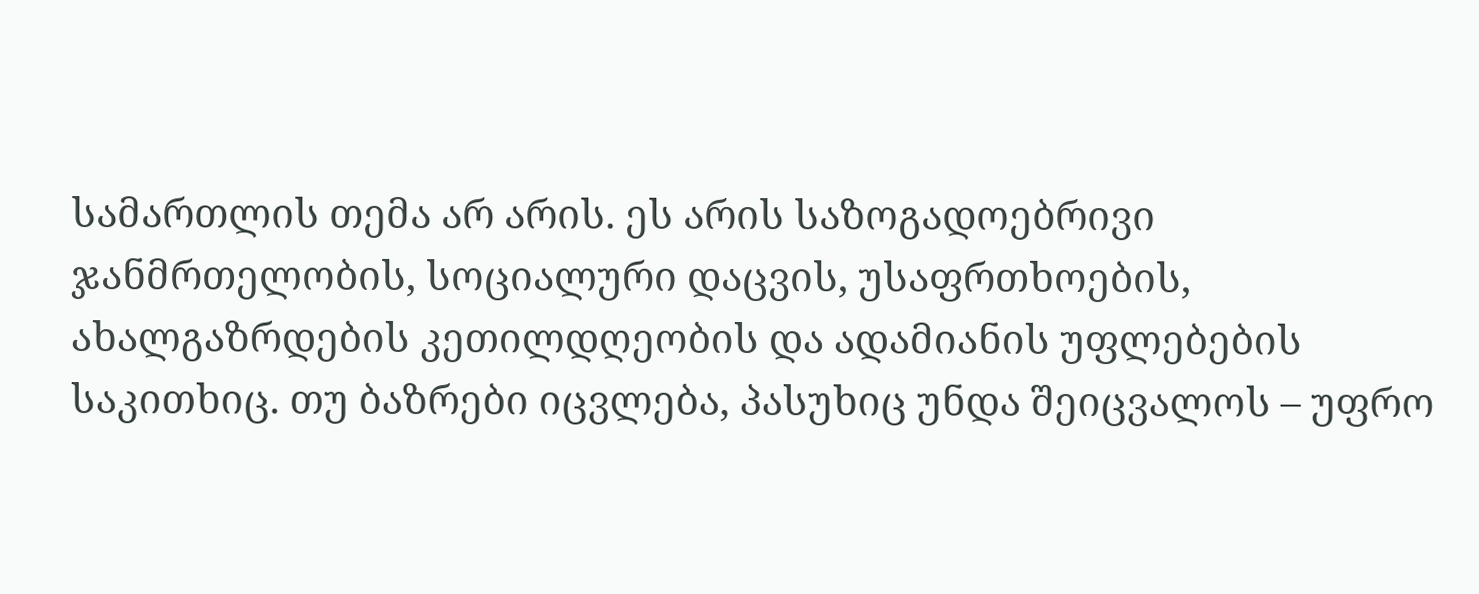სამართლის თემა არ არის. ეს არის საზოგადოებრივი ჯანმრთელობის, სოციალური დაცვის, უსაფრთხოების, ახალგაზრდების კეთილდღეობის და ადამიანის უფლებების საკითხიც. თუ ბაზრები იცვლება, პასუხიც უნდა შეიცვალოს – უფრო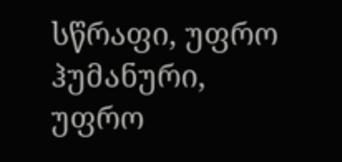სწრაფი, უფრო ჰუმანური, უფრო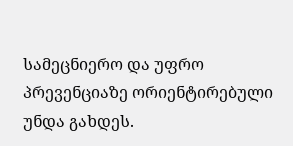სამეცნიერო და უფრო პრევენციაზე ორიენტირებული უნდა გახდეს.